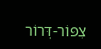צִפּוֹר-דְּרוֹר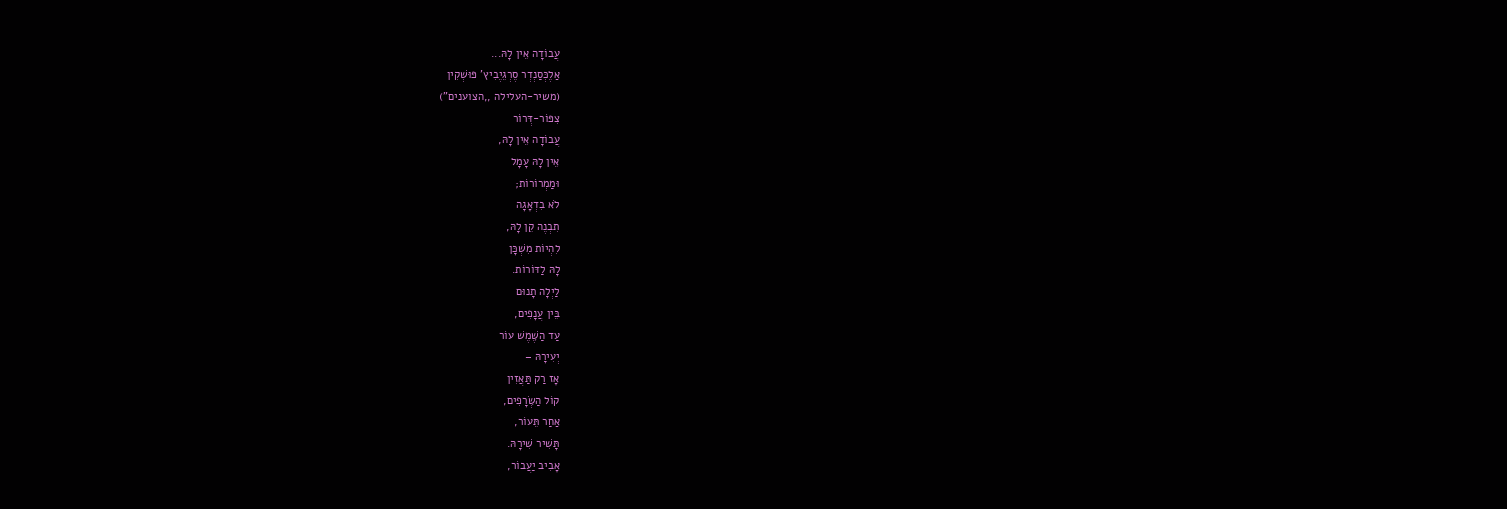עֲבוֹדָה אֵין לָהּ...
אַלֶכְּסַנְדְר סֶרְגֵיֶבִיץ' פּוּשְׁקִין
(משיר-העלילה ,,הצוענים")
צִפּוֹר-דְּרוֹר
עֲבוֹדָה אֵין לָהּ,
אֵין לָהּ עָמָל
וּמַמְרוֹרוֹת;
לֹא בִדְאָגָה
תִבְנֶה קֵן לָהּ,
לִהְיוֹת מִשְׁכָּן
לָהּ לַדּוֹרוֹת.
לַיְלָה תָנוּם
בֵּין עֲנָפִים,
עַד הַשֶּׁמֶשׁ עוֹר
יְעִירָהּ –
אָז רַק תַּאֲזִין
קוֹל הַשְּׂרָפִים,
אַחַר תֵּעוֹר,
תָּשִׁיר שִׁירָהּ.
אָבִיב יַעֲבוֹר,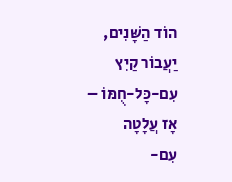הוֹד הַשָּׁנִים,
יַעֲבוֹר קַיִץ
עִם-כָּל-חֻמּוֹ –
אָז עֲלָטָה
עִם-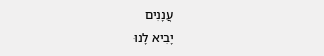עֲנָנִים
יָבִיא לָנוּ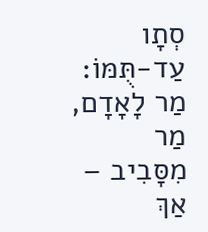סְתָו
עַד-תֻּמּוֹ:
מַר לָאָדָם, מַר
מִסָּבִיב –
אַךְ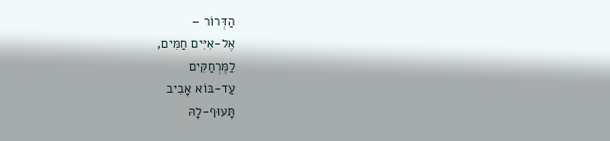הַדְּרוֹר –
אֶל-אִיִּים חַמִּים,
לַמֶּרְחַקִּים
עַד-בּוֹא אָבִיב
תָּעוּף-לָהּ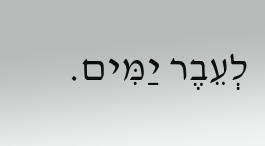לְעֵבֶר יַמִּים.